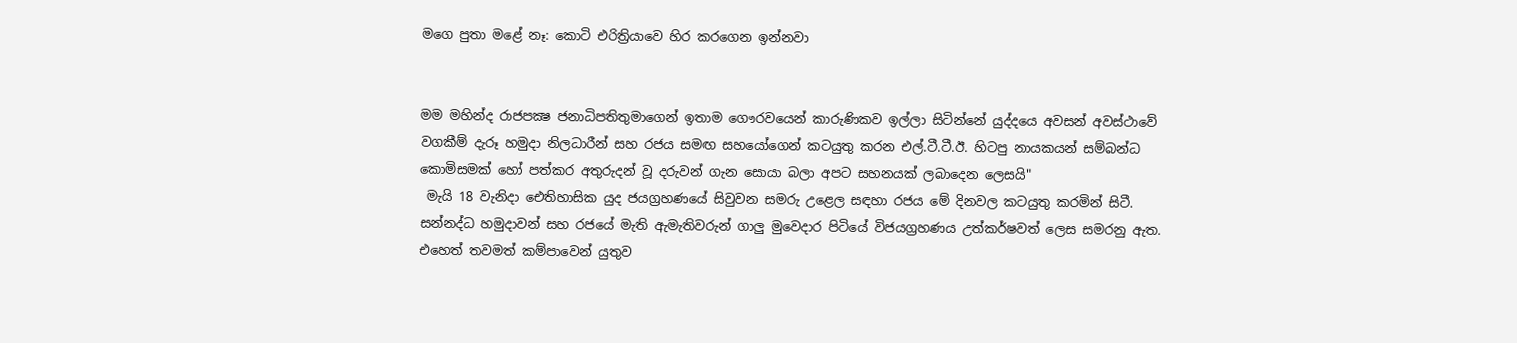මගෙ පුතා මළේ නෑ: කොටි එරිත්‍රියාවෙ හිර කරගෙන ඉන්නවා


මම මහින්ද රාජපක්‍ෂ ජනාධිපතිතුමාගෙන් ඉතාම ගෞරවයෙන් කාරුණිකව ඉල්ලා සිටින්නේ යුද්දයෙ අවසන් අවස්ථාවේ වගකීම් දැරූ හමුදා නිලධාරීන් සහ රජය සමඟ සහයෝගෙන් කටයුතු කරන එල්.ටී.ටී.ඊ. හිටපු නායකයන් සම්බන්ධ කොමිසමක් හෝ පත්කර අතුරුදන් වූ දරුවන් ගැන සොයා බලා අපට සහනයක් ලබාදෙන ලෙසයි"
 මැයි 18 වැනිදා ඓතිහාසික යුද ජයග්‍රහණයේ සිවුවන සමරු උළෙල සඳහා රජය මේ දිනවල කටයුතු කරමින් සිටී. සන්නද්ධ හමුදාවන් සහ රජයේ මැති ඇමැතිවරුන් ගාලු මුව‍ෙදාර පිටියේ විජයග්‍රහණය උත්කර්ෂවත් ලෙස සමරනු ඇත. එහෙත් තවමත් කම්පාවෙන් යුතුව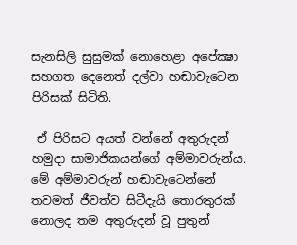සැනසිලි සුසුමක් නොහෙළා අපේක්‍ෂා සහගත දෙනෙත් දල්වා හඬාවැටෙන පිරිසක් සිටිති.

 ඒ පිරිසට අයත් වන්නේ අතුරුදන් හමුදා සාමාජිකයන්ගේ අම්මාවරුන්ය. මේ අම්මාවරුන් හඬාවැටෙන්නේ තවමත් ජීවත්ව සිටීදැයි තොරතුරක් නොලද තම අතුරුදන් වූ පුතුන්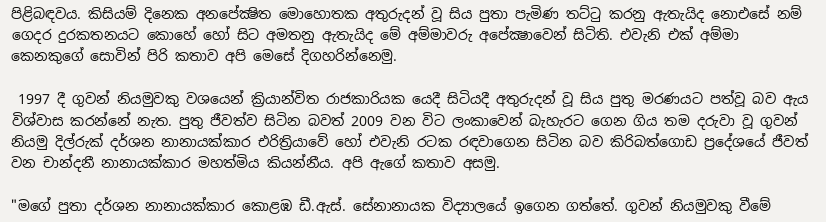පිළිබඳවය. කිසියම් දිනෙක අනපේක්‍ෂිත මොහොතක අතුරුදන් වූ සිය පුතා පැමිණ තට්ටු කරනු ඇතැයිද නොඑසේ නම් ගෙදර දුරකතනයට කොහේ හෝ සිට අමතනු ඇතැයිද මේ අම්මාවරු අපේක්‍ෂාවෙන් සිටිති. එවැනි එක් අම්මා කෙනකුගේ සොවින් පිරි කතාව අපි මෙසේ දිගහරින්නෙමු.

 1997 දී ගුවන් නියමුවකු වශයෙන් ක්‍රියාන්විත රාජකාරියක යෙදී සිටියදී අතුරුදන් වූ සිය පුතු මරණයට පත්වූ බව ඇය විශ්වාස කරන්නේ නැත. පුතු ජීවත්ව සිටින බවත් 2009 වන විට ලංකාවෙන් බැහැරට ගෙන ගිය තම දරුවා වූ ගුවන් නියමු දිල්රුක් දර්ශන නානායක්කාර එරිත්‍රියාවේ හෝ එවැනි රටක රඳවාගෙන සිටින බව කිරිබත්ගොඩ ප්‍රදේශයේ ජීවත් වන චාන්දනී නානායක්කාර මහත්මිය කියන්නීය. අපි ඇගේ කතාව අසමු.

"මගේ පුතා දර්ශන නානායක්කාර කොළඹ ඩී.ඇස්. සේනානායක විද්‍යාලයේ ඉගෙන ගත්තේ. ගුවන් නියමුවකු වීමේ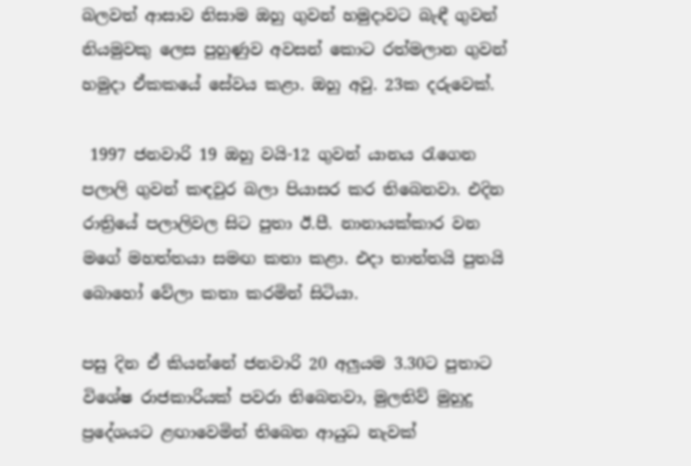බලවත් ආසාව නිසාම ඔහු ගුවන් හමුදාවට බැඳී ගුවන් නියමුවකු ලෙස පුහුණුව අවසන් කොට රත්මලාන ගුවන් හමුදා ඒකකයේ සේවය කළා. ඔහු අවු. 23ක දරුවෙක්.

 1997 ජනවාරි 19 ඔහු වයි-12 ගුවන් යානය රැගෙන පලාලි ගුවන් කඳවුර බලා පියාසර කර තිබෙනවා. එදින රාත්‍රියේ පලාලිවල සිට පුතා ඊ.පී. නානායක්කාර වන මගේ මහත්තයා සමඟ කතා කළා. එදා තාත්තයි පුතයි බොහෝ වේලා කතා කරමින් සිටියා.

පසු දින ඒ කියන්නේ ජනවාරි 20 අලුයම 3.30ට පුතාට විශේෂ රාජකාරියක් පවරා තිබෙනවා, මුලතිව් මුහුදු ප්‍රදේශයට ළඟාවෙමින් තිබෙන ආයුධ නැවක්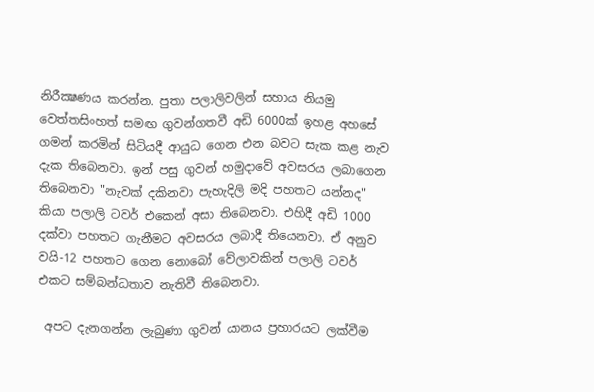නිරීක්‍ෂණය කරන්න. පුතා පලාලිවලින් සහාය නියමු වෙත්තසිංහත් සමඟ ගුවන්ගතවී අඩි 6000ක් ඉහළ අහසේ ගමන් කරමින් සිටියදී ආයුධ ගෙන එන බවට සැක කළ නැව දැක තිබෙනවා. ඉන් පසු ගුවන් හමුදාවේ අවසරය ලබාගෙන තිබෙනවා "නැවක් දකිනවා පැහැදිලි මදි පහතට යන්නද" කියා පලාලි ටවර් එකෙන් අසා තිබෙනවා. එහිදී අඩි 1000 දක්වා පහතට ගැනීමට අවසරය ලබාදී තියෙනවා. ඒ අනුව වයි-12 පහතට ගෙන නොබෝ වේලාවකින් පලාලි ටවර් එකට සම්බන්ධතාව නැතිවී තිබෙනවා.

 අපට දැනගන්න ලැබුණා ගුවන් යානය ප්‍රහාරයට ලක්වීම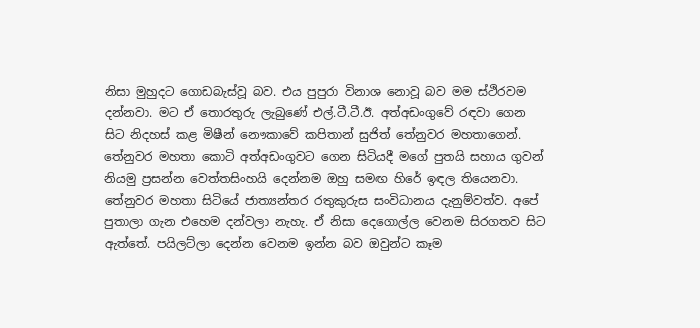නිසා මුහුදට ගොඩබැස්වූ බව. එය පුපුරා විනාශ නොවූ බව මම ස්ථිරවම දන්නවා. මට ඒ තොරතුරු ලැබුණේ එල්.ටී.ටී.ඊ. අත්අඩංගුවේ රඳවා ගෙන සිට නිදහස් කළ මිෂීන් නෞකාවේ කපිතාන් සුජිත් තේනුවර මහතාගෙන්. තේනුවර මහතා කොටි අත්අඩංගුවට ගෙන සිටියදී මගේ පුතයි සහාය ගුවන් නියමු ප්‍රසන්න වෙත්තසිංහයි දෙන්නම ඔහු සමඟ හිරේ ඉඳල තියෙනවා. තේනුවර මහතා සිටියේ ජාත්‍යන්තර රතුකුරුස සංවිධානය දැනුම්වත්ව. අපේ පුතාලා ගැන එහෙම දන්වලා නැහැ. ඒ නිසා දෙගොල්ල වෙනම සිරගතව සිට ඇත්තේ. පයිලට්ලා දෙන්න වෙනම ඉන්න බව ඔවුන්ට කෑම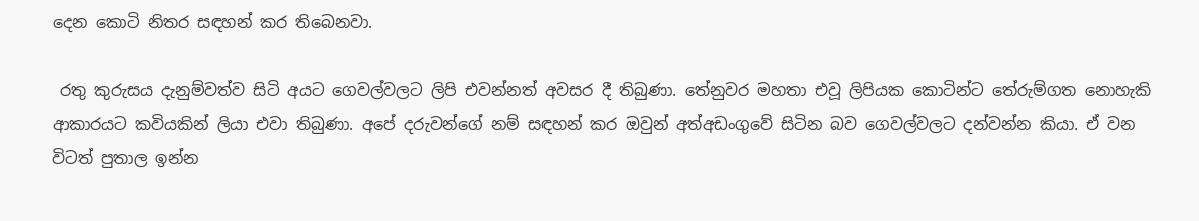දෙන කොටි නිතර සඳහන් කර තිබෙනවා.

 රතු කුරුසය දැනුම්වත්ව සිටි අයට ගෙවල්වලට ලිපි එවන්නත් අවසර දී තිබුණා. තේනුවර මහතා එවූ ලිපියක කොටින්ට තේරුම්ගත නොහැකි ආකාරයට කවියකින් ලියා එවා තිබුණා. අපේ දරුවන්ගේ නම් සඳහන් කර ඔවුන් අත්අඩංගුවේ සිටින බව ගෙවල්වලට දන්වන්න කියා. ඒ වන විටත් පුතාල ඉන්න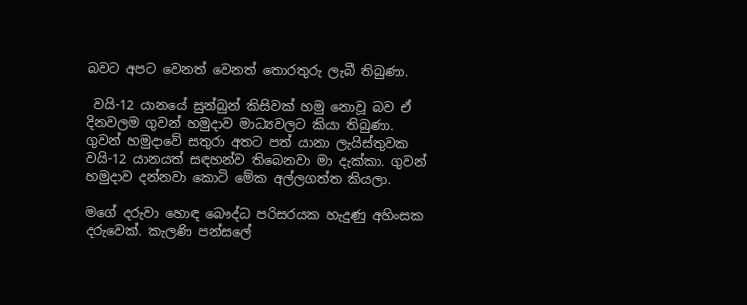බවට අපට වෙනත් වෙනත් තොරතුරු ලැබී තිබුණා.

 වයි-12 යානයේ සුන්බුන් කිසිවක් හමු නොවූ බව ඒ දිනවලම ගුවන් හමුදාව මාධ්‍යවලට කියා තිබුණා. ගුවන් හමුදාවේ සතුරා අතට පත් යානා ලැයිස්තුවක වයි-12 යානයත් සඳහන්ව තිබෙනවා මා දැක්කා. ගුවන් හමුදාව දන්නවා කොටි මේක අල්ලගත්ත කියලා.

මගේ දරුවා හොඳ බෞද්ධ පරිසරයක හැදුණු අහිංසක දරුවෙක්. කැලණි පන්සලේ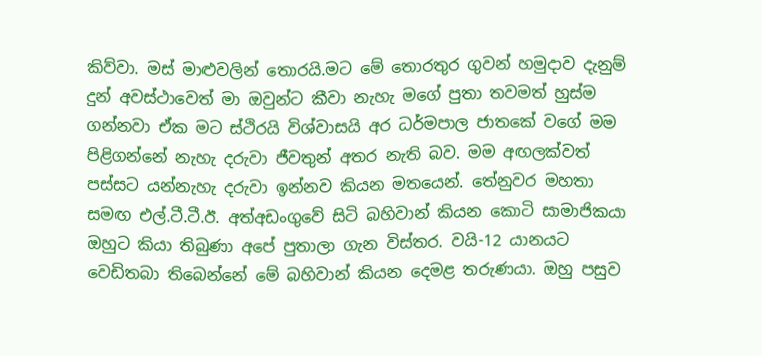කිව්වා. මස් මාළුවලින් තොරයි.මට මේ තොරතුර ගුවන් හමුදාව දැනුම් දුන් අවස්ථාවෙත් මා ඔවුන්ට කීවා නැහැ මගේ පුතා තවමත් හුස්ම ගන්නවා ඒක මට ස්ථිරයි විශ්වාසයි අර ධර්මපාල ජාතකේ වගේ මම පිළිගන්නේ නැහැ දරුවා ජීවතුන් අතර නැති බව. මම අඟලක්වත් පස්සට යන්නැහැ දරුවා ඉන්නව කියන මතයෙන්. තේනුවර මහතා සමඟ එල්.ටී.ටී.ඊ. අත්අඩංගුවේ සිටි බහිවාන් කියන කොටි සාමාජිකයා ඔහුට කියා තිබුණා අපේ පුතාලා ගැන විස්තර. වයි-12 යානයට වෙඩිතබා තිබෙන්නේ මේ බහිවාන් කියන දෙමළ තරුණයා. ඔහු පසුව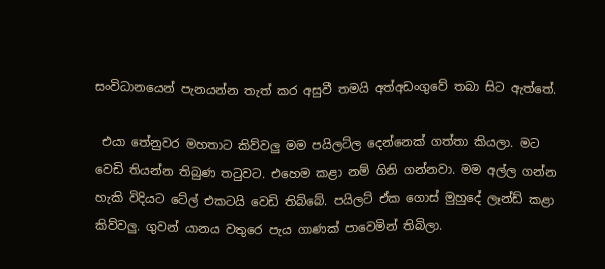සංවිධානයෙන් පැනයන්න තැත් කර අසුවී තමයි අත්අඩංගුවේ තබා සිට ඇත්තේ.

 එයා තේනුවර මහතාට කිව්වලු මම පයිලට්ල දෙන්නෙක් ගත්තා කියලා. මට වෙඩි තියන්න තිබුණ තටුවට. එහෙම කළා නම් ගිනි ගන්නවා. මම අල්ල ගන්න හැකි විදියට ටේල් එකටයි වෙඩි තිබ්බේ. පයිලට් ඒක ගොස් මුහුදේ ලෑන්ඩ් කළා කිව්වලු. ගුවන් යානය වතුරෙ පැය ගාණක් පාවෙමින් තිබිලා.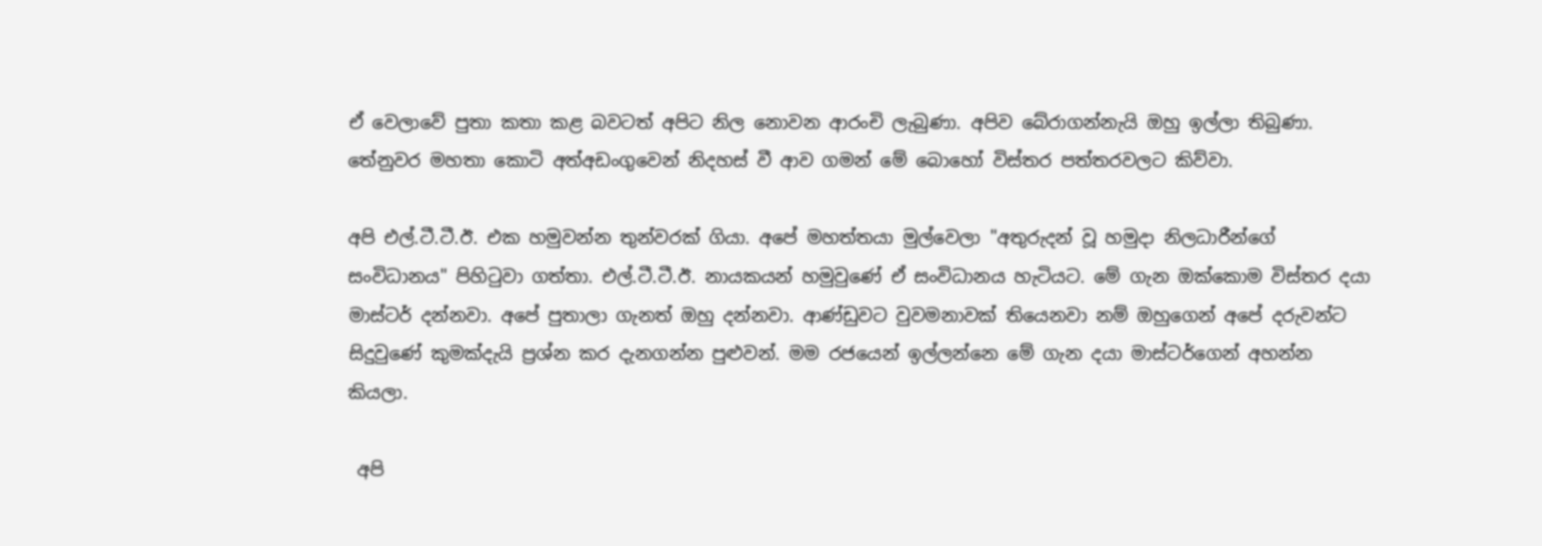ඒ වෙලාවේ පුතා කතා කළ බවටත් අපිට නිල නොවන ආරංචි ලැබුණා. අපිව බේරාගන්නැයි ඔහු ඉල්ලා තිබුණා. තේනුවර මහතා කොටි අත්අඩංගුවෙන් නිදහස් වී ආව ගමන් මේ බොහෝ විස්තර පත්තරවලට කිව්වා.

අපි එල්.ටී.ටී.ඊ. එක හමුවන්න තුන්වරක් ගියා. අපේ මහත්තයා මුල්වෙලා "අතුරුදන් වූ හමුදා නිලධාරීන්ගේ සංවිධානය" පිහිටුවා ගත්තා. එල්.ටී.ටී.ඊ. නායකයන් හමුවුණේ ඒ සංවිධානය හැටියට. මේ ගැන ඔක්කොම විස්තර දයා මාස්ටර් දන්නවා. අපේ පුතාලා ගැනත් ඔහු දන්නවා. ආණ්ඩුවට වුවමනාවක් තියෙනවා නම් ඔහුගෙන් අපේ දරුවන්ට සිදුවුණේ කුමක්දැයි ප්‍රශ්න කර දැනගන්න පුළුවන්. මම රජයෙන් ඉල්ලන්නෙ මේ ගැන දයා මාස්ටර්ගෙන් අහන්න කියලා.

 අපි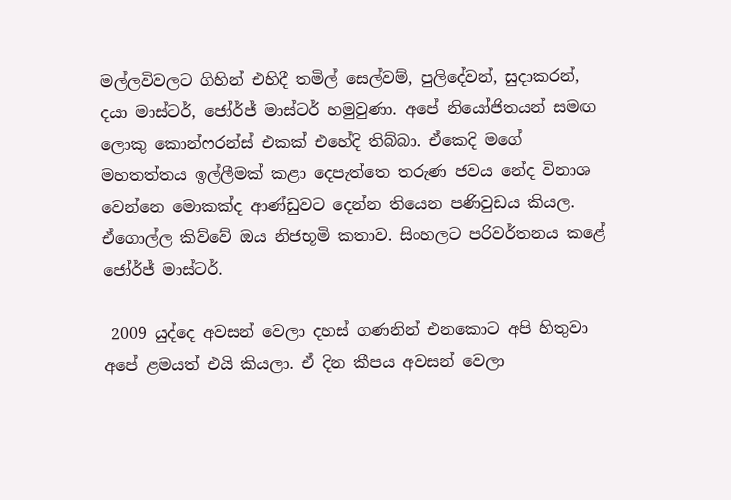මල්ලවිවලට ගිහින් එහිදී තමිල් සෙල්වම්, පුලිදේවන්, සුදාකරන්, දයා මාස්ටර්, ජෝර්ජ් මාස්ටර් හමුවුණා. අපේ නියෝජිතයන් සමඟ ලොකු කොන්ෆරන්ස් එකක් එහේදි තිබ්බා. ඒකෙදි මගේ මහතත්තය ඉල්ලීමක් කළා දෙපැත්තෙ තරුණ ජවය නේද විනාශ වෙන්නෙ මොකක්ද ආණ්ඩුවට දෙන්න තියෙන පණිවුඩය කියල. ඒගොල්ල කිව්වේ ඔය නිජභූමි කතාව. සිංහලට පරිවර්තනය කළේ ජෝර්ජ් මාස්ටර්.

 2009 යුද්දෙ අවසන් වෙලා දහස් ගණනින් එනකොට අපි හිතුවා අපේ ළමයත් එයි කියලා. ඒ දින කීපය අවසන් වෙලා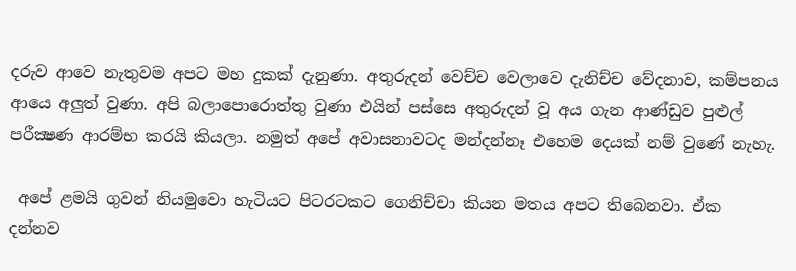දරුව ආවෙ නැතුවම අපට මහ දුකක් දැනුණා. අතුරුදන් වෙච්ච වෙලාවෙ දැනිච්ච වේදනාව, කම්පනය ආයෙ අලුත් වුණා. අපි බලාපොරොත්තු වුණා එයින් පස්සෙ අතුරුදන් වූ අය ගැන ආණ්ඩුව පුළුල් පරීක්‍ෂණ ආරම්භ කරයි කියලා. නමුත් අපේ අවාසනාවටද මන්දන්නෑ එහෙම දෙයක් නම් වුණේ නැහැ.

 අපේ ළමයි ගුවන් නියමුවො හැටියට පිටරටකට ගෙනිච්චා කියන මතය අපට තිබෙනවා. ඒක දන්නව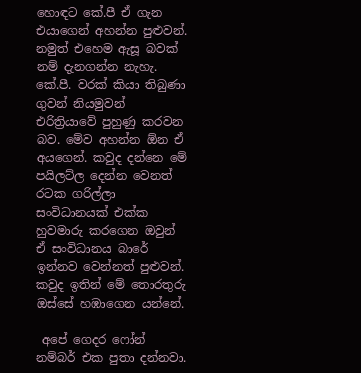හොඳට කේ.පී ඒ ගැන එයාගෙන් අහන්න පුළුවන්. නමුත් එහෙම ඇසූ බවක් නම් දැනගන්න නැහැ. කේ.පී. වරක් කියා තිබුණා ගුවන් නියමුවන් එරිත්‍රියාවේ පුහුණු කරවන බව. මේව අහන්න ඕන ඒ අයගෙන්. කවුද දන්නෙ මේ පයිලට්ල දෙන්න වෙනත් රටක ගරිල්ලා සංවිධානයක් එක්ක හුවමාරු කරගෙන ඔවුන් ඒ සංවිධානය බාරේ ඉන්නව වෙන්නත් පුළුවන්. කවුද ඉතින් මේ තොරතුරු ඔස්සේ හඹාගෙන යන්නේ.

 අපේ ගෙදර ෆෝන් නම්බර් එක පුතා දන්නවා.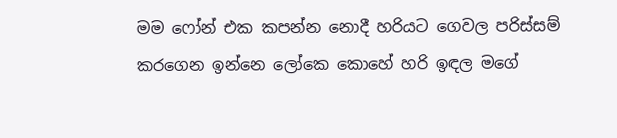මම ෆෝන් එක කපන්න නොදී හරියට ගෙවල පරිස්සම් කරගෙන ඉන්නෙ ලෝකෙ කොහේ හරි ඉඳල මගේ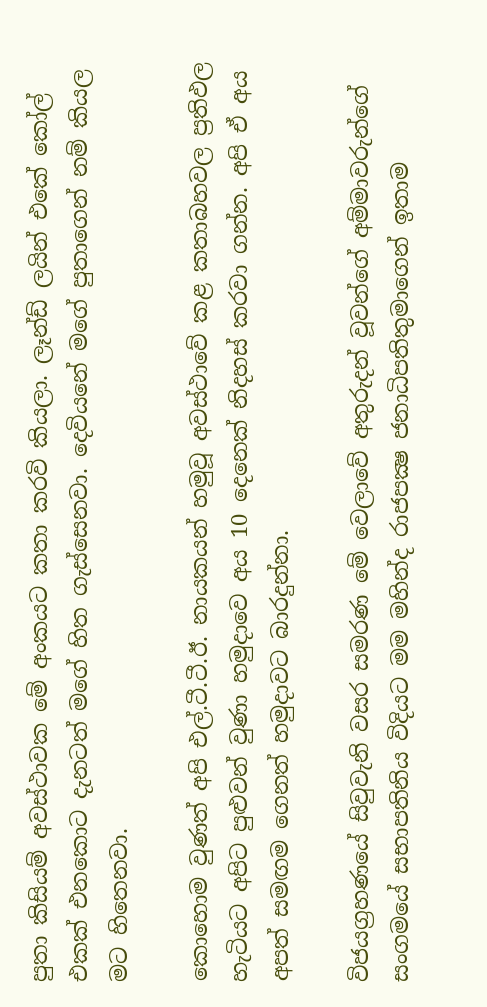පුතා කිසියම් අවස්ථාවක මේ අංකයට කතා කරවි කියලා. ලෑන්ඩ් ලයින් එකේ කෝල් එකක් එනකොට දැනටත් මගේ හිත ගැස්සෙනවා. දෙවියනේ මගේ පුතාගෙන් නම් කියල මට හිතෙනවා.

කොහොම වුණත් අපි එල්.ටී.ටී.ඊ. නායකයන් හමුවූ අවස්ථාවේ කළ කතාබහවල ප්‍රතිඵල හැටියට අපිට පුළුවන් වුණා හමුදාවෙ අය 10 දෙනෙක් නිදහස් කරවා ගන්න. අපි ඒ අය අපත් සමඟම ගෙනත් හමුදාවට බාරදුන්නා.

විජයග්‍රහණයේ සිවුවැනි වසර සමරණ මේ වෙලාවේ අතුරුදන් වූවන්ගේ අම්මාවරුන්ගේ සංගමයේ සභාපතිනිය විදියට මම මහින්ද රාජපක්‍ෂ ජනාධිපතිතුමාගෙන් ඉතාම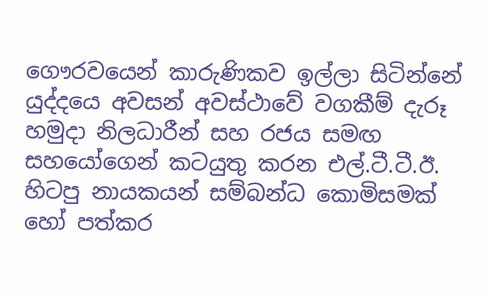ගෞරවයෙන් කාරුණිකව ඉල්ලා සිටින්නේ යුද්දයෙ අවසන් අවස්ථාවේ වගකීම් දැරූ හමුදා නිලධාරීන් සහ රජය සමඟ සහයෝගෙන් කටයුතු කරන එල්.ටී.ටී.ඊ. හිටපු නායකයන් සම්බන්ධ කොමිසමක් හෝ පත්කර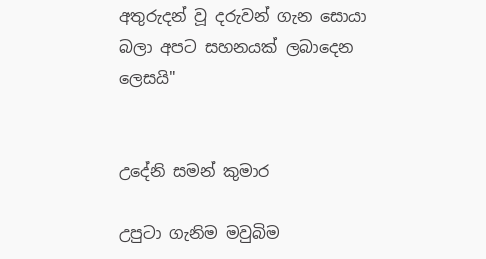අතුරුදන් වූ දරුවන් ගැන සොයා බලා අපට සහනයක් ලබාදෙන ලෙසයි"


උදේනි සමන් කුමාර

උපුටා ගැනිම මවුබිම